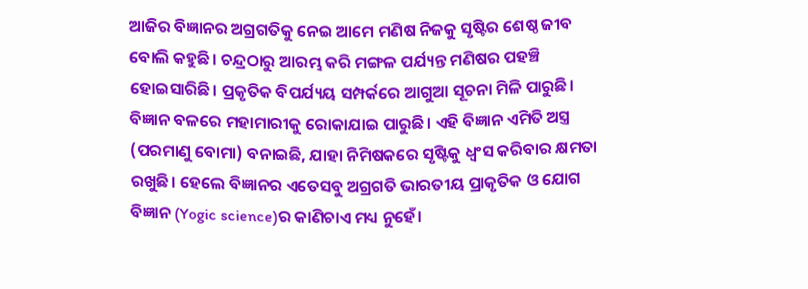ଆଜିର ବିଜ୍ଞାନର ଅଗ୍ରଗତିକୁ ନେଇ ଆମେ ମଣିଷ ନିଜକୁ ସୃଷ୍ଟିର ଶେଷ୍ଠ ଜୀବ ବୋଲି କହୁଛି। ଚନ୍ଦ୍ରଠାରୁ ଆରମ୍ଭ କରି ମଙ୍ଗଳ ପର୍ଯ୍ୟନ୍ତ ମଣିଷର ପହଞ୍ଚି ହୋଇସାରିଛି। ପ୍ରକୃତିକ ବିପର୍ଯ୍ୟୟ ସମ୍ପର୍କରେ ଆଗୁଆ ସୂଚନା ମିଳି ପାରୁଛି। ବିଜ୍ଞାନ ବଳରେ ମହାମାରୀକୁ ରୋକାଯାଇ ପାରୁଛି। ଏହି ବିଜ୍ଞାନ ଏମିତି ଅସ୍ତ୍ର (ପରମାଣୁ ବୋମା) ବନାଇଛି, ଯାହା ନିମିଷକରେ ସୃଷ୍ଟିକୁ ଧ୍ୱଂସ କରିବାର କ୍ଷମତା ରଖୁଛି। ହେଲେ ବିଜ୍ଞାନର ଏତେସବୁ ଅଗ୍ରଗତି ଭାରତୀୟ ପ୍ରାକୃତିକ ଓ ଯୋଗ ବିଜ୍ଞାନ (Yogic science)ର କାଣିଚାଏ ମଧ୍ୟ ନୁହେଁ।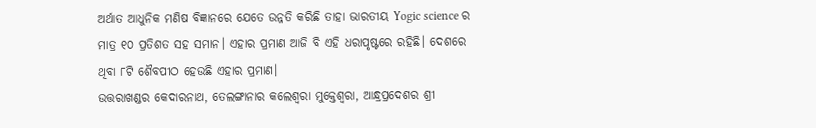ଅର୍ଥାତ ଆଧୁନିକ ମଣିଷ ବିଜ୍ଞାନରେ ଯେତେ ଉନ୍ନତି କରିଛି ତାହା ଭାରତୀୟ Yogic science ର ମାତ୍ର ୧୦ ପ୍ରତିଶତ ସହ ସମାନ। ଏହାର ପ୍ରମାଣ ଆଜି ବି ଏହି ଧରାପୃଷ୍ଟରେ ରହିଛି। ଦେଶରେ ଥିବା ୮ଟି ଶୈବପୀଠ ହେଉଛି ଏହାର ପ୍ରମାଣ।
ଉତ୍ତରାଖଣ୍ଡର କେଦାରନାଥ, ତେଲଙ୍ଗାନାର କଲେଶ୍ୱରା ମୁକ୍ତେଶ୍ୱରା, ଆନ୍ଧ୍ରପ୍ରଦେଶର ଶ୍ରୀ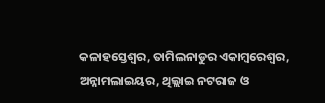କଳାହସ୍ତେଶ୍ୱର, ତାମିଲନାଡୁର ଏକାମ୍ବରେଶ୍ୱର, ଅନ୍ନାମଲାଇୟର, ଥିଲ୍ଲାଇ ନଟରାଜ ଓ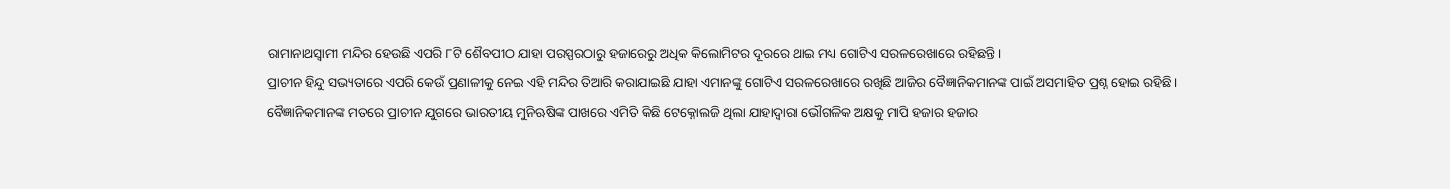ରାମାନାଥସ୍ୱାମୀ ମନ୍ଦିର ହେଉଛି ଏପରି ୮ଟି ଶୈବପୀଠ ଯାହା ପରସ୍ପରଠାରୁ ହଜାରେରୁ ଅଧିକ କିଲୋମିଟର ଦୂରରେ ଥାଇ ମଧ୍ୟ ଗୋଟିଏ ସରଳରେଖାରେ ରହିଛନ୍ତି।
ପ୍ରାଚୀନ ହିନ୍ଦୁ ସଭ୍ୟତାରେ ଏପରି କେଉଁ ପ୍ରଣାଳୀକୁ ନେଇ ଏହି ମନ୍ଦିର ତିଆରି କରାଯାଇଛି ଯାହା ଏମାନଙ୍କୁ ଗୋଟିଏ ସରଳରେଖାରେ ରଖିଛି ଆଜିର ବୈଜ୍ଞାନିକମାନଙ୍କ ପାଇଁ ଅସମାହିତ ପ୍ରଶ୍ନ ହୋଇ ରହିଛି।
ବୈଜ୍ଞାନିକମାନଙ୍କ ମତରେ ପ୍ରାଚୀନ ଯୁଗରେ ଭାରତୀୟ ମୁନିଋଷିଙ୍କ ପାଖରେ ଏମିତି କିଛି ଟେକ୍ନୋଲଜି ଥିଲା ଯାହାଦ୍ୱାରା ଭୌଗଳିକ ଅକ୍ଷକୁ ମାପି ହଜାର ହଜାର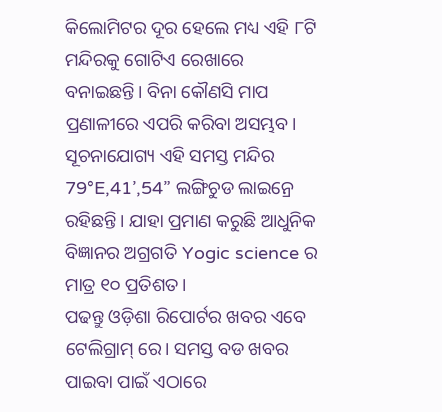କିଲୋମିଟର ଦୂର ହେଲେ ମଧ୍ୟ ଏହି ୮ଟି ମନ୍ଦିରକୁ ଗୋଟିଏ ରେଖାରେ ବନାଇଛନ୍ତି। ବିନା କୌଣସି ମାପ ପ୍ରଣାଳୀରେ ଏପରି କରିବା ଅସମ୍ଭବ।
ସୂଚନାଯୋଗ୍ୟ ଏହି ସମସ୍ତ ମନ୍ଦିର 79°E,41’,54” ଲଙ୍ଗିଚୁଡ ଲାଇନ୍ରେ ରହିଛନ୍ତି। ଯାହା ପ୍ରମାଣ କରୁଛି ଆଧୁନିକ ବିଜ୍ଞାନର ଅଗ୍ରଗତି Yogic science ର ମାତ୍ର ୧୦ ପ୍ରତିଶତ।
ପଢନ୍ତୁ ଓଡ଼ିଶା ରିପୋର୍ଟର ଖବର ଏବେ ଟେଲିଗ୍ରାମ୍ ରେ। ସମସ୍ତ ବଡ ଖବର ପାଇବା ପାଇଁ ଏଠାରେ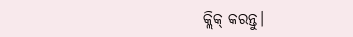କ୍ଲିକ୍ କରନ୍ତୁ।